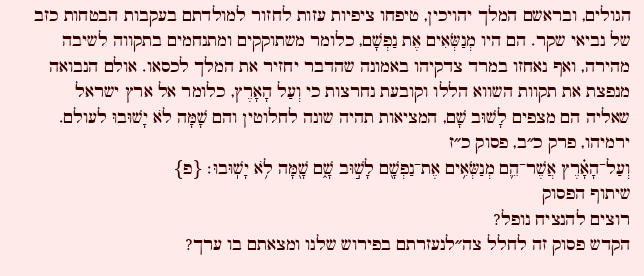הגולים, ובראשם המלך יהויכין, טיפחו ציפיות עזות לחזור למולדתם בעקבות הבטחות כזב של נביאי שקר. הם היו מְנַשְּׂאִים אֶת נַפְשָׁם, כלומר משתוקקים ומתנחמים בתקווה לשיבה מהירה, ואף נאחזו במרד צדקיהו באמונה שהדבר יחזיר את המלך לכסאו. אולם הנבואה מנפצת את תקוות השווא הללו וקובעת נחרצות כי וְעַל הָאָרֶץ, כלומר אל ארץ ישראל שאליה הם מצפים לָשׁוּב שָׁם, המציאות תהיה שונה לחלוטין והם שָׁמָּה לֹא יָשׁוּבוּ לעולם.
ירמיהו, פרק כ״ב, פסוק כ״ז
וְעַל־הָאָ֗רֶץ אֲשֶׁר־הֵ֛ם מְנַשְּׂאִ֥ים אֶת־נַפְשָׁ֖ם לָשׁ֣וּב שָׁ֑ם שָׁ֖מָּה לֹ֥א יָשֽׁוּבוּ׃ {פ}
שיתוף הפסוק
רוצים להנציח נופל?
הקדש פסוק זה לחלל צה״לנעזרתם בפירוש שלנו ומצאתם בו ערך?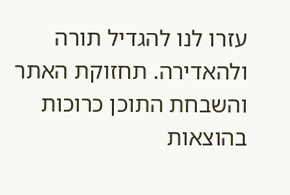עזרו לנו להגדיל תורה ולהאדירה. תחזוקת האתר והשבחת התוכן כרוכות בהוצאות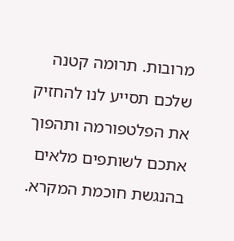מרובות. תרומה קטנה שלכם תסייע לנו להחזיק את הפלטפורמה ותהפוך אתכם לשותפים מלאים בהנגשת חוכמת המקרא.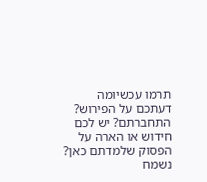תרמו עכשיומה דעתכם על הפירוש?
התחברתם? יש לכם חידוש או הארה על הפסוק שלמדתם כאן? נשמח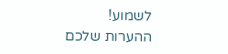לשמוע!
ההערות שלכם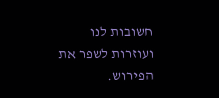חשובות לנו ועוזרות לשפר את הפירוש.